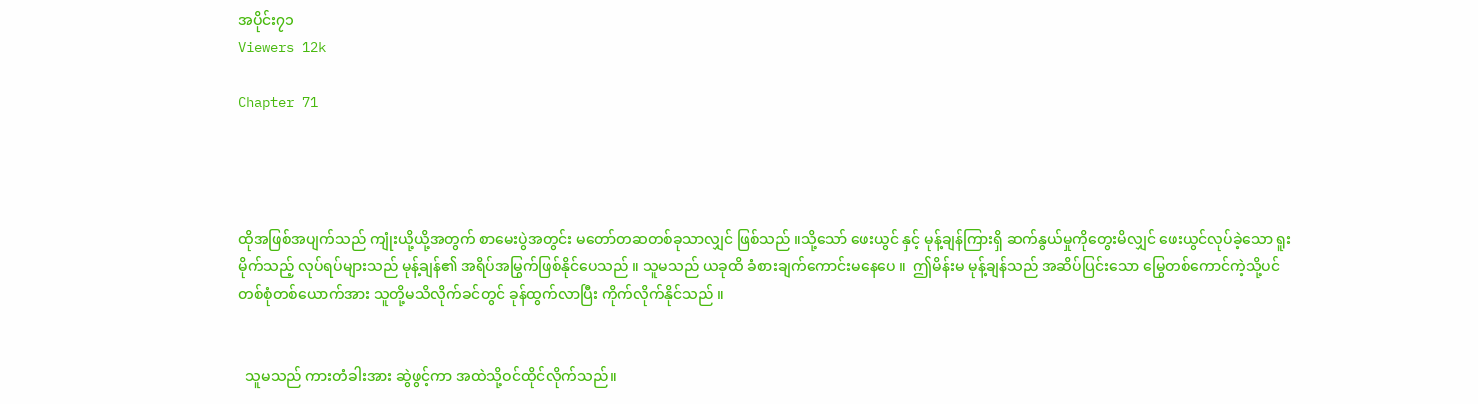အပိုင်း၇၁
Viewers 12k

Chapter 71




ထိုအဖြစ်အပျက်သည် ကျုံးယို့ယို့အတွက် စာမေးပွဲအတွင်း မတော်တဆတစ်ခုသာလျှင် ဖြစ်သည် ။သို့သော် ဖေးယွင် နှင့် မုန့်ချန်ကြားရှိ ဆက်နွယ်မှုကိုတွေးမိလျှင် ဖေးယွင်လုပ်ခဲ့သော ရူးမိုက်သည့် လုပ်ရပ်များသည် မုန့်ချန်၏ အရိပ်အမြွက်ဖြစ်နိုင်ပေသည် ။ သူမသည် ယခုထိ ခံစားချက်ကောင်းမနေပေ ။  ဤမိန်းမ မုန့်ချန်သည် အဆိပ်ပြင်းသော မြွေတစ်ကောင်ကဲ့သို့ပင် တစ်စုံတစ်ယောက်အား သူတို့မသိလိုက်ခင်တွင် ခုန်ထွက်လာပြီး ကိုက်လိုက်နိုင်သည် ။


  သူမသည် ကားတံခါးအား ဆွဲဖွင့်ကာ အထဲသို့ဝင်ထိုင်လိုက်သည်။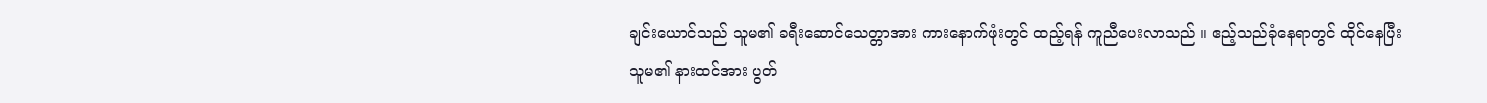ချင်းယောင်သည် သူမ၏ ခရီးဆောင်သေတ္တာအား ကားနောက်ဖုံးတွင် ထည့်ရန် ကူညီပေးလာသည် ။ ဧည့်သည်ခုံနေရာတွင် ထိုင်နေပြီး သူမ၏ နားထင်အား ပွတ်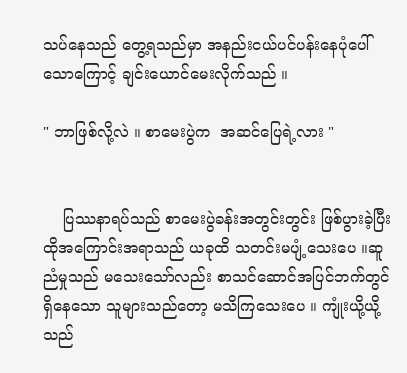သပ်နေသည် တွေ့ရသည်မှာ အနည်းငယ်ပင်ပန်းနေပုံပေါ်သောကြောင့် ချင်းယောင်မေးလိုက်သည် ။

" ဘာဖြစ်လို့လဲ ။ စာမေးပွဲက  အဆင်ပြေရဲ့လား "


    ပြဿနာရပ်သည် စာမေးပွဲခန်းအတွင်းတွင်း ဖြစ်ပွားခဲ့ပြီး ထိုအကြောင်းအရာသည် ယခုထိ သတင်းမပျံ့သေးပေ ။ဆူညံမှုသည် မသေးသော်လည်း စာသင်ဆောင်အပြင်ဘက်တွင်ရှိနေသော သူများသည်တော့ မသိကြသေးပေ ။ ကျုံးယို့ယို့သည်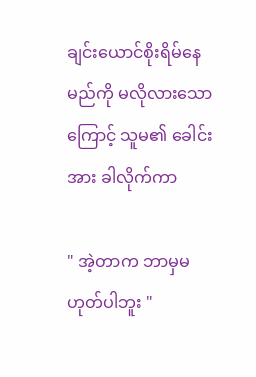ချင်းယောင်စိုးရိမ်နေမည်ကို မလိုလားသောကြောင့် သူမ၏ ခေါင်းအား ခါလိုက်ကာ

" အဲ့တာက ဘာမှမဟုတ်ပါဘူး "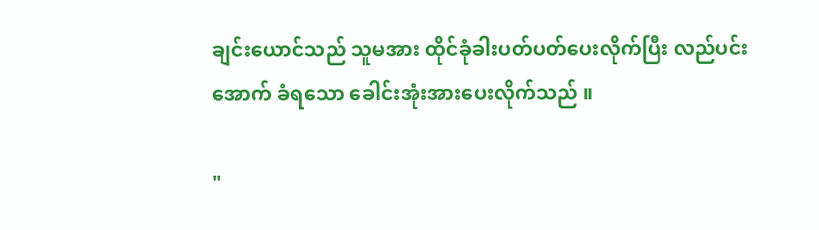ချင်းယောင်သည် သူမအား ထိုင်ခုံခါးပတ်ပတ်ပေးလိုက်ပြီး လည်ပင်းအောက် ခံရသော ခေါင်းအုံးအားပေးလိုက်သည် ။

"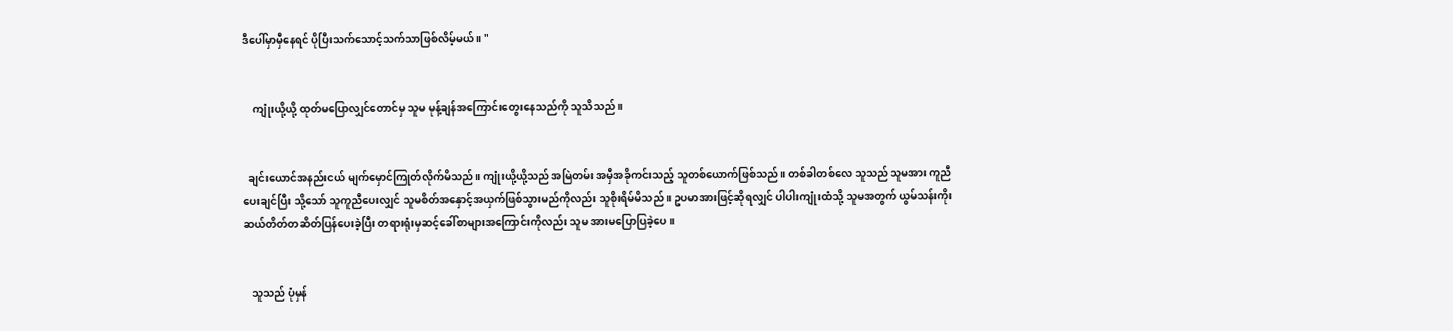ဒီပေါ်မှာမှီနေရင် ပိုပြီးသက်သောင့်သက်သာဖြစ်လိမ့်မယ် ။ "


    ကျုံးယို့ယို့ ထုတ်မပြောလျှင်တောင်မှ သူမ မုန့်ချန်အကြောင်းတွေးနေသည်ကို သူသိသည် ။


  ချင်းယောင်အနည်းငယ် မျက်မှောင်ကြုတ်လိုက်မိသည် ။ ကျုံးယို့ယို့သည် အမြဲတမ်း အမှီအခိုကင်းသည့် သူတစ်ယောက်ဖြစ်သည် ။ တစ်ခါတစ်လေ သူသည် သူမအား ကူညီပေးချင်ပြီး သို့သော် သူကူညီပေးလျှင် သူမစိတ်အနှောင့်အယှက်ဖြစ်သွားမည်ကိုလည်း သူစိုးရိမ်မိသည် ။ ဥပမာအားဖြင့်ဆိုရလျှင် ပါပါးကျုံးထံသို့ သူမအတွက် ယွမ်သန်းကိုးဆယ်တိတ်တဆိတ်ပြန်ပေးခဲ့ပြီး တရားရုံးမှဆင့်ခေါ်စာများအကြောင်းကိုလည်း သူမ အားမပြောပြခဲ့ပေ ။


   သူသည် ပုံမှန်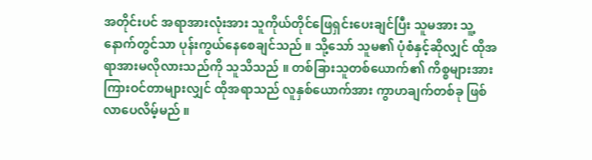အတိုင်းပင် အရာအားလုံးအား သူကိုယ်တိုင်ဖြေရှင်းပေးချင်ပြီး သူမအား သူ့နောက်တွင်သာ ပုန်းကွယ်နေစေချင်သည် ။ သို့သော် သူမ၏ ပုံစံနှင့်ဆိုလျှင် ထိုအရာအားမလိုလားသည်ကို သူသိသည် ။ တစ်ခြားသူတစ်ယောက်၏ ကိစ္စများအား ကြားဝင်တာများလျှင် ထိုအရာသည် လူနှစ်ယောက်အား ကွာဟချက်တစ်ခု ဖြစ်လာပေလိမ့်မည် ။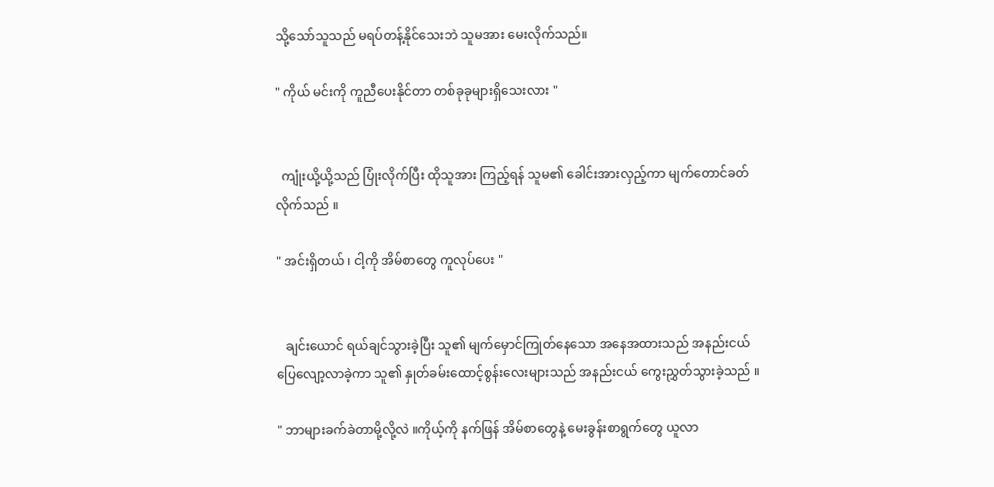သို့သော်သူသည် မရပ်တန့်နိုင်သေးဘဲ သူမအား မေးလိုက်သည်။

" ကိုယ် မင်းကို ကူညီပေးနိုင်တာ တစ်ခုခုများရှိသေးလား "


  ကျုံးယို့ယို့သည် ပြုံးလိုက်ပြီး ထိုသူအား ကြည့်ရန် သူမ၏ ခေါင်းအားလှည့်ကာ မျက်တောင်ခတ်လိုက်သည် ။

" အင်းရှိတယ် ၊ ငါ့ကို အိမ်စာတွေ ကူလုပ်ပေး "


   ချင်းယောင် ရယ်ချင်သွားခဲ့ပြီး သူ၏ မျက်မှောင်ကြုတ်နေသော အနေအထားသည် အနည်းငယ်ပြေလျော့လာခဲ့ကာ သူ၏ နှုတ်ခမ်းထောင့်စွန်းလေးများသည် အနည်းငယ် ကွေးညွှတ်သွားခဲ့သည် ။

" ဘာများခက်ခဲတာမို့လို့လဲ ။ကိုယ့်ကို နက်ဖြန် အိမ်စာတွေနဲ့ မေးခွန်းစာရွက်တွေ ယူလာ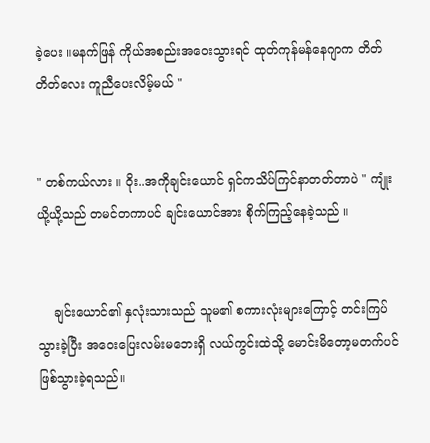ခဲ့ပေး ။မနက်ဖြန် ကိုယ်အစည်းအဝေးသွားရင် ထုတ်ကုန်မန်နေဂျာက တိတ်တိတ်လေး ကူညီပေးလိမ့်မယ် "


" တစ်ကယ်လား ။ ဝိုး..အကိုချင်းယောင် ရှင်ကသိပ်ကြင်နာတတ်တာပဲ " ကျုံးယို့ယို့သည် တမင်တကာပင် ချင်းယောင်အား စိုက်ကြည့်နေခဲ့သည် ။


    ချင်းယောင်၏ နှလုံးသားသည် သူမ၏ စကားလုံးများကြောင့် တင်းကြပ်သွားခဲ့ပြီး အဝေးပြေးလမ်းမဘေးရှိ လယ်ကွင်းထဲသို့ မောင်းမိတော့မတက်ပင် ဖြစ်သွားခဲ့ရသည်။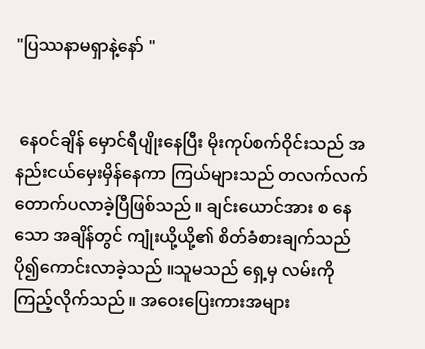"ပြဿနာမရှာနဲ့နော် "


 နေဝင်ချိန် မှောင်ရီပျိုးနေပြီး မိုးကုပ်စက်ဝိုင်းသည် အနည်းငယ်မှေးမှိန်နေကာ ကြယ်များသည် တလက်လက်တောက်ပလာခဲ့ပြီဖြစ်သည် ။ ချင်းယောင်အား စ နေသော အချိန်တွင် ကျုံးယို့ယို့၏ စိတ်ခံစားချက်သည် ပို၍ကောင်းလာခဲ့သည် ။သူမသည် ရှေ့မှ လမ်းကို ကြည့်လိုက်သည် ။ အဝေးပြေးကားအများ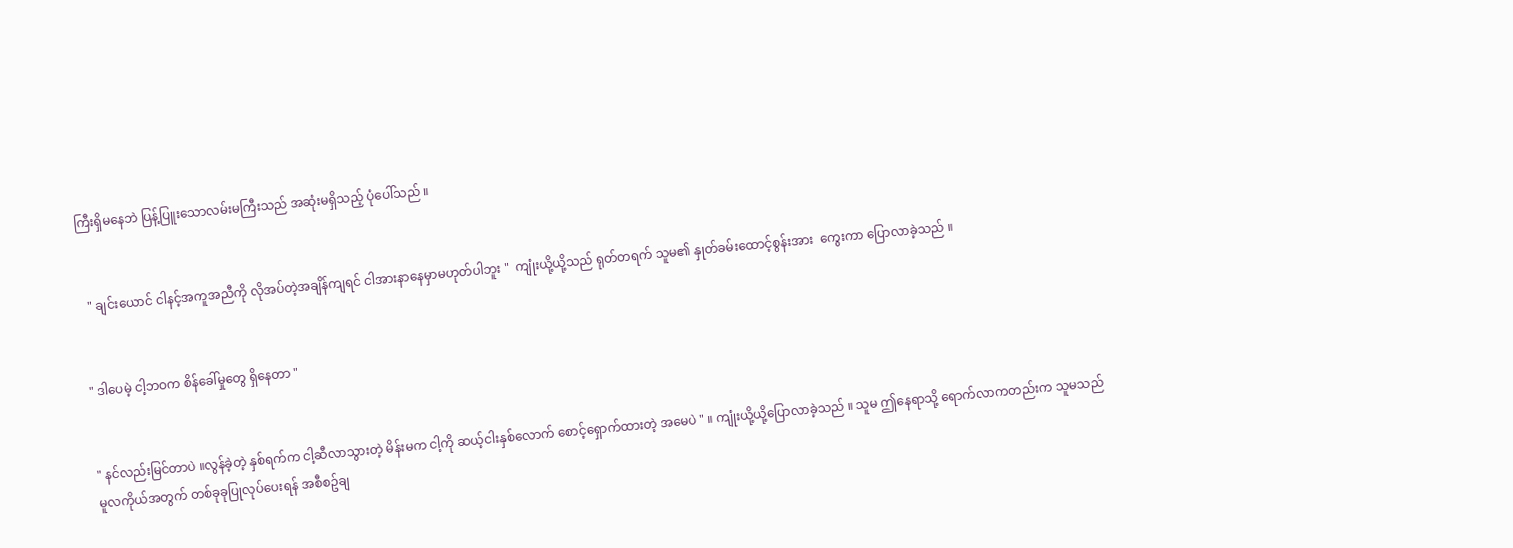ကြီးရှိမနေဘဲ ပြန့်ပြူးသောလမ်းမကြီးသည် အဆုံးမရှိသည့် ပုံပေါ်သည် ။


  " ချင်းယောင် ငါနင့်အကူအညီကို လိုအပ်တဲ့အချိန်ကျရင် ငါအားနာနေမှာမဟုတ်ပါဘူး "  ကျုံးယို့ယို့သည် ရုတ်တရက် သူမ၏ နှုတ်ခမ်းထောင့်စွန်းအား  ကွေးကာ ပြောလာခဲ့သည် ။


" ဒါပေမဲ့ ငါ့ဘဝက စိန်ခေါ်မှုတွေ ရှိနေတာ "


" နင်လည်းမြင်တာပဲ ။လွန်ခဲ့တဲ့ နှစ်ရက်က ငါ့ဆီလာသွားတဲ့ မိန်းမက ငါ့ကို ဆယ့်ငါးနှစ်လောက် စောင့်ရှောက်ထားတဲ့ အမေပဲ " ။ ကျုံးယို့ယို့ပြောလာခဲ့သည် ။ သူမ ဤနေရာသို့ ရောက်လာကတည်းက သူမသည် မူလကိုယ်အတွက် တစ်ခုခုပြုလုပ်ပေးရန် အစီစဥ်ချ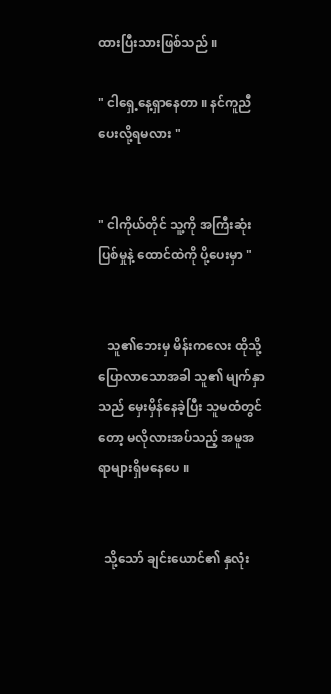ထားပြီးသားဖြစ်သည် ။

" ငါရှေ့နေ့ရှာနေတာ ။ နင်ကူညီပေးလို့ရမလား "


" ငါကိုယ်တိုင် သူ့ကို အကြီးဆုံးပြစ်မှုနဲ့ ထောင်ထဲကို ပို့ပေးမှာ "


   သူ၏ဘေးမှ မိန်းကလေး ထိုသို့ပြောလာသောအခါ သူ၏ မျက်နှာသည် မှေးမှိန်နေခဲ့ပြီး သူမထံတွင်တော့ မလိုလားအပ်သည့် အမူအရာများရှိမနေပေ ။


  သို့သော် ချင်းယောင်၏ နှလုံး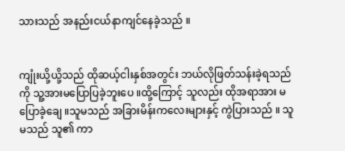သားသည် အနည်းငယ်နာကျင်နေခဲ့သည် ။


ကျုံးယို့ယို့သည် ထိုဆယ့်ငါးနှစ်အတွင်း ဘယ်လိုဖြတ်သန်းခဲ့ရသည်ကို သူ့အားမပြောပြခဲ့ဘူးပေ ။ထို့ကြောင့် သူလည်း ထိုအရာအား မပြောခဲ့ချေ ။သူမသည် အခြားမိန်းကလေးများနှင့် ကွဲပြားသည် ။ သူမသည် သူ၏ ကာ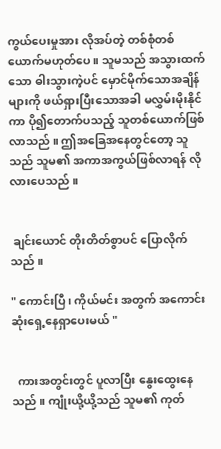ကွယ်ပေးမှုအား လိုအပ်တဲ့ တစ်စုံတစ်ယောက်မဟုတ်ပေ ။ သူမသည် အသွားထက်သော ဓါးသွားကဲ့ပင် မှောင်မိုက်သောအချိန်များကို ဖယ်ရှားပြီးသောအခါ မလွှမ်းမိုးနိုင်ကာ ပို၍တောက်ပသည့် သူတစ်ယောက်ဖြစ်လာသည် ။ ဤအခြေအနေတွင်တော့ သူသည် သူမ၏ အကာအကွယ်ဖြစ်လာရန် လိုလားပေသည် ။


 ချင်းယောင် တိုးတိတ်စွာပင် ပြောလိုက်သည် ။

" ကောင်းပြီ ၊ ကိုယ်မင်း အတွက် အကောင်းဆုံးရှေ့နေရှာပေးမယ် "


  ကားအတွင်းတွင် ပူလာပြီး နွေးထွေးနေသည် ။ ကျုံးယို့ယို့သည် သူမ၏ ကုတ်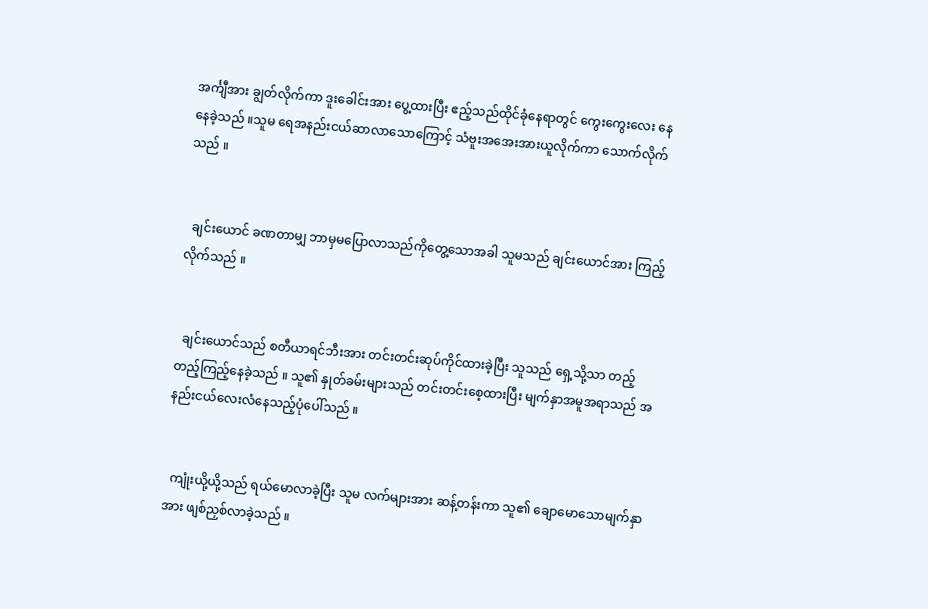အင်္ကျီအား ချွတ်လိုက်ကာ ဒူးခေါင်းအား ပွေ့ထားပြီး ဧည့်သည်ထိုင်ခုံနေရာတွင် ကွေးကွေးလေး နေနေခဲ့သည် ။သူမ ရေအနည်းငယ်ဆာလာသောကြောင့် သံဗူးအအေးအားယူလိုက်ကာ သောက်လိုက်သည် ။


  ချင်းယောင် ခဏတာမျှ ဘာမှမပြောလာသည်ကိုတွေ့သောအခါ သူမသည် ချင်းယောင်အား ကြည့်လိုက်သည် ။


  ချင်းယောင်သည် စတီယာရင်ဘီးအား တင်းတင်းဆုပ်ကိုင်ထားခဲ့ပြီး သူသည် ရှေ့သို့သာ တည့်တည့်ကြည့်နေခဲ့သည် ။ သူ၏ နှုတ်ခမ်းများသည် တင်းတင်းစေ့ထားပြီး မျက်နှာအမူအရာသည် အနည်းငယ်လေးလံနေသည့်ပုံပေါ်သည် ။


  ကျုံးယို့ယို့သည် ရယ်မောလာခဲ့ပြီး သူမ လက်များအား ဆန့်တန်းကာ သူ၏ ချောမောသောမျက်နှာအား ဖျစ်ညှစ်လာခဲ့သည် ။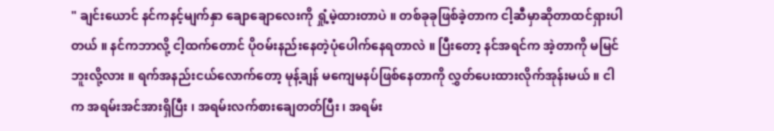" ချင်းယောင် နင်ကနင့်မျက်နှာ ချောချောလေးကို ရှုံ့မဲ့ထားတာပဲ ။ တစ်ခုခုဖြစ်ခဲ့တာက ငါ့ဆီမှာဆိုတာထင်ရှားပါတယ် ။ နင်ကဘာလို့ ငါ့ထက်တောင် ပိုဝမ်းနည်းနေတဲ့ပုံပေါက်နေရတာလဲ ။ ပြီးတော့ နင်အရင်က အဲ့တာကို မမြင်ဘူးလို့လား ။ ရက်အနည်းငယ်လောက်တော့ မုန့်ချန် မကျေမနပ်ဖြစ်နေတာကို လွှတ်ပေးထားလိုက်အုန်းမယ် ။ ငါက အရမ်းအင်အားရှိပြီး ၊ အရမ်းလက်စားချေတတ်ပြီး ၊ အရမ်း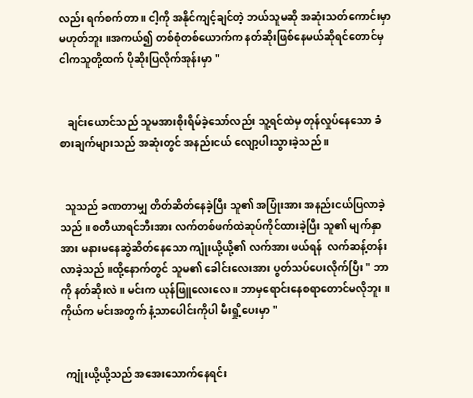လည်း ရက်စက်တာ ။ ငါ့ကို အနိုင်ကျင့်ချင်တဲ့ ဘယ်သူမဆို အဆုံးသတ်ကောင်းမှာ မဟုတ်ဘူး ။အကယ်၍ တစ်စုံတစ်ယောက်က နတ်ဆိုးဖြစ်နေမယ်ဆိုရင်တောင်မှ ငါကသူတို့ထက် ပိုဆိုးပြလိုက်အုန်းမှာ "


   ချင်းယောင်သည် သူမအားစိုးရိမ်ခဲ့သော်လည်း သူ့ရင်ထဲမှ တုန်လှုပ်နေသော ခံစားချက်များသည် အဆုံးတွင် အနည်းငယ် လျော့ပါးသွားခဲ့သည် ။


  သူသည် ခဏတာမျှ တိတ်ဆိတ်နေခဲ့ပြီး သူ၏ အပြုံးအား အနည်းငယ်ပြလာခဲ့သည် ။ စတီယာရင်ဘီးအား လက်တစ်ဖက်ထဲဆုပ်ကိုင်ထားခဲ့ပြီး သူ၏ မျက်နှာအား မနားမနေဆွဲဆိတ်နေသော ကျုံးယို့ယို့၏ လက်အား ဖယ်ရန်  လက်ဆန့်တန်းလာခဲ့သည် ။ထို့နောက်တွင် သူမ၏ ခေါင်းလေးအား ပွတ်သပ်ပေးလိုက်ပြီး " ဘာကို နတ်ဆိုးလဲ ။ မင်းက ယုန်ဖြူလေးလေ ။ ဘာမှရောင်းနေစရာတောင်မလိုဘူး ။ ကိုယ်က မင်းအတွက် နံ့သာပေါင်းကိုပါ မီးရှို့ပေးမှာ "


  ကျုံးယို့ယို့သည် အအေးသောက်နေရင်း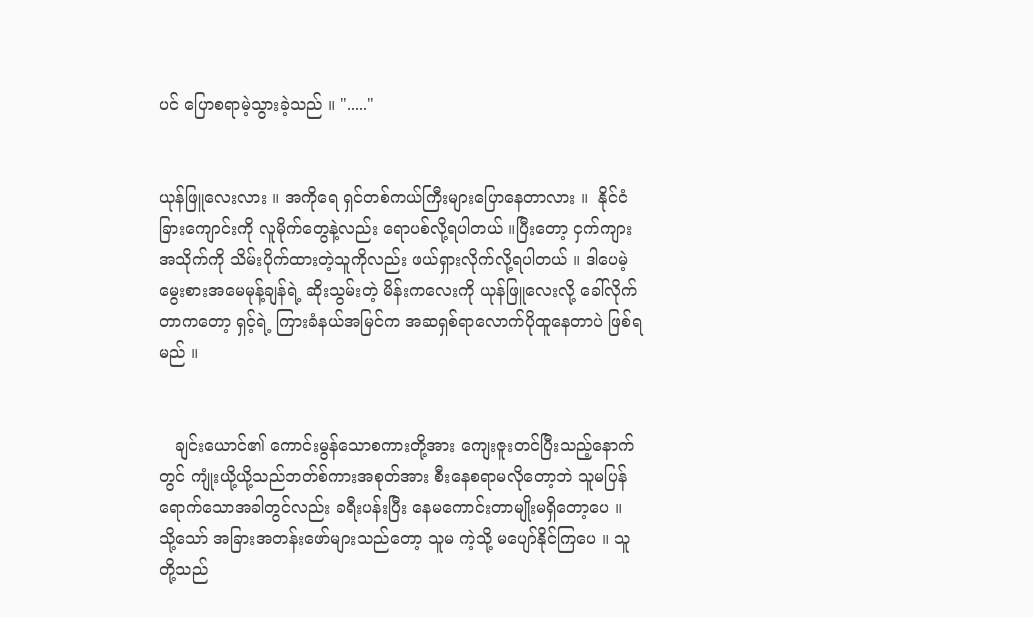ပင် ပြောစရာမဲ့သွားခဲ့သည် ။ "....."


ယုန်ဖြူလေးလား ။ အကိုရေ ရှင်တစ်ကယ်ကြီးများပြောနေတာလား ။  နိုင်ငံခြားကျောင်းကို လူမိုက်တွေနဲ့လည်း ရောပစ်လို့ရပါတယ် ။ပြီးတော့ ငှက်ကျားအသိုက်ကို သိမ်းပိုက်ထားတဲ့သူကိုလည်း ဖယ်ရှားလိုက်လို့ရပါတယ် ။ ဒါပေမဲ့ မွေးစားအမေမုန့်ချန်ရဲ့ ဆိုးသွမ်းတဲ့ မိန်းကလေးကို ယုန်ဖြူလေးလို့ ခေါ်လိုက်တာကတော့ ရှင့်ရဲ့ ကြားခံနယ်အမြင်က အဆရှစ်ရာလောက်ပိုထူနေတာပဲ ဖြစ်ရမည် ။


   ချင်းယောင်၏ ကောင်းမွန်သောစကားတို့အား ကျေးဇူးတင်ပြီးသည့်နောက်တွင် ကျုံးယို့ယို့သည်ဘတ်စ်ကားအစုတ်အား စီးနေစရာမလိုတော့ဘဲ သူမပြန်ရောက်သောအခါတွင်လည်း ခရီးပန်းပြီး နေမကောင်းတာမျိုးမရှိတော့ပေ ။ သို့သော် အခြားအတန်းဖော်များသည်တော့ သူမ ကဲ့သို့ မပျော်နိုင်ကြပေ ။ သူတို့သည်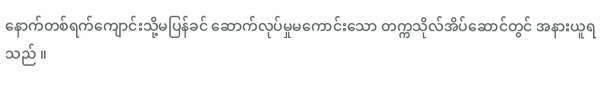နောက်တစ်ရက်ကျောင်းသို့မပြန်ခင် ဆောက်လုပ်မှုမကောင်းသော တက္ကသိုလ်အိပ်ဆောင်တွင် အနားယူရသည် ။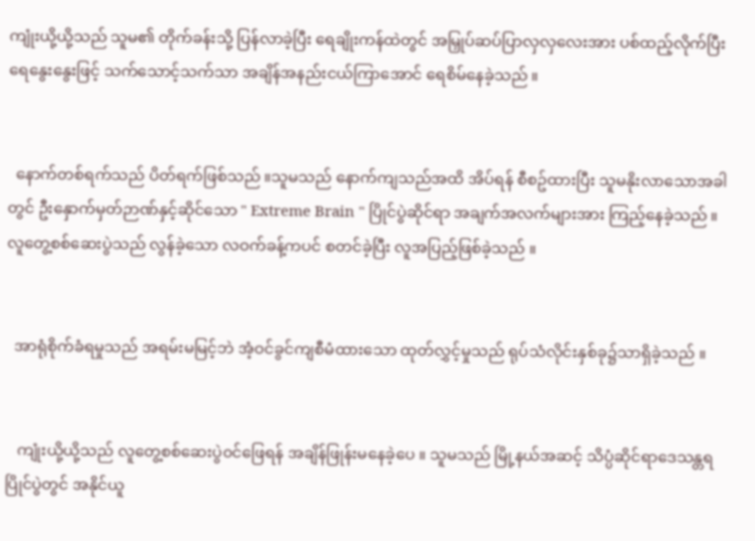ကျုံးယို့ယို့သည် သူမ၏ တိုက်ခန်းသို့ ပြန်လာခဲ့ပြီး ရေချိုးကန်ထဲတွင် အမြှုပ်ဆပ်ပြာလှလှလေးအား ပစ်ထည့်လိုက်ပြီး ရေနွေးနွေးဖြင့် သက်သောင့်သက်သာ အချိန်အနည်းငယ်ကြာအောင် ရေစိမ်နေခဲ့သည် ။


  နောက်တစ်ရက်သည် ပိတ်ရက်ဖြစ်သည် ။သူမသည် နောက်ကျသည်အထိ အိပ်ရန် စီစဥ်ထားပြီး သူမနိုးလာသောအခါတွင် ဦးနှောက်မှတ်ဉာဏ်နှင့်ဆိုင်သော " Extreme Brain " ပြိုင်ပွဲဆိုင်ရာ အချက်အလက်များအား ကြည့်နေခဲ့သည် ။လူတွေ့စစ်ဆေးပွဲသည် လွန်ခဲ့သော လဝက်ခန့်ကပင် စတင်ခဲ့ပြီး လူအပြည့်ဖြစ်ခဲ့သည် ။


  အာရုံစိုက်ခံရမှုသည် အရမ်းမမြင့်ဘဲ အံ့ဝင်ခွင်ကျစီမံထားသော ထုတ်လွှင့်မှုသည် ရုပ်သံလိုင်းနှစ်ခု၌သာရှိခဲ့သည် ။


   ကျုံးယို့ယို့သည် လူတွေ့စစ်ဆေးပွဲ၀င်ဖြေရန် အချိန်ဖြုန်းမနေခဲ့ပေ ။ သူမသည် မြို့နယ်အဆင့် သိပ္ပံဆိုင်ရာဒေသန္တရပြိုင်ပွဲတွင် အနိုင်ယူ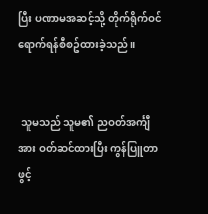ပြီး ပဏာမအဆင့်သို့ တိုက်ရိုက်ဝင်ရောက်ရန်စီစဥ်ထားခဲ့သည် ။


 သူမသည် သူမ၏ ညဝတ်အင်္ကျီအား ဝတ်ဆင်ထားပြီး ကွန်ပြူတာဖွင့်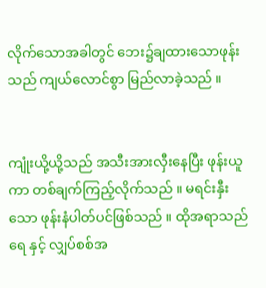လိုက်သောအခါတွင် ဘေး၌ချထားသောဖုန်းသည် ကျယ်လောင်စွာ မြည်လာခဲ့သည် ။


ကျုံးယို့ယို့သည် အသီးအားလှီးနေပြီး ဖုန်းယူကာ တစ်ချက်ကြည့်လိုက်သည် ။ မရင်းနှီးသော ဖုန်းနံပါတ်ပင်ဖြစ်သည် ။ ထိုအရာသည် ရေ နှင့် လျှပ်စစ်အ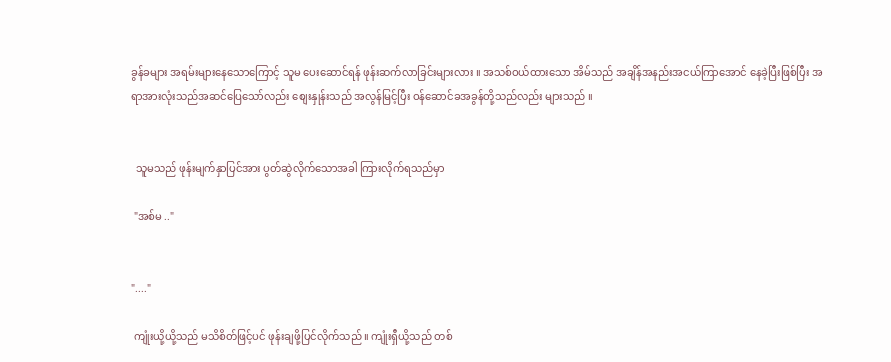ခွန်ခများ အရမ်းများနေသောကြောင့် သူမ ပေးဆောင်ရန် ဖုန်းဆက်လာခြင်းများလား ။ အသစ်ဝယ်ထားသော အိမ်သည် အချိန်အနည်းအငယ်ကြာအောင် နေခဲ့ပြီးဖြစ်ပြီး အရာအားလုံးသည်အဆင်ပြေသော်လည်း စျေးနှုန်းသည် အလွန်မြင့်ပြီး ဝန်ဆောင်ခအခွန်တို့သည်လည်း များသည် ။


  သူမသည် ဖုန်းမျက်နှာပြင်အား ပွတ်ဆွဲလိုက်သောအခါ ကြားလိုက်ရသည်မှာ

 "အစ်မ .."


"...."

 ကျုံးယို့ယို့သည် မသိစိတ်ဖြင့်ပင် ဖုန်းချဖို့ပြင်လိုက်သည် ။ ကျုံးရှီယို့သည် တစ်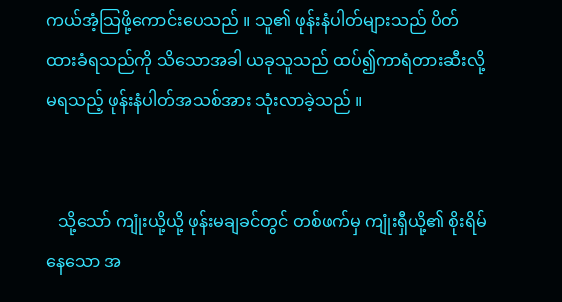ကယ်အံ့သြဖို့ကောင်းပေသည် ။ သူ၏ ဖုန်းနံပါတ်များသည် ပိတ်ထားခံရသည်ကို သိသောအခါ ယခုသူသည် ထပ်၍ကာရံတားဆီးလို့မရသည့် ဖုန်းနံပါတ်အသစ်အား သုံးလာခဲ့သည် ။


   သို့သော် ကျုံးယို့ယို့ ဖုန်းမချခင်တွင် တစ်ဖက်မှ ကျုံးရှီယို့၏ စိုးရိမ်နေသော အ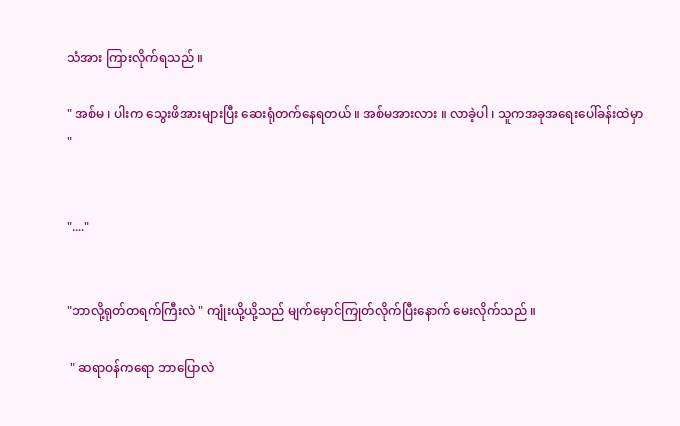သံအား ကြားလိုက်ရသည် ။

" အစ်မ ၊ ပါးက သွေးဖိအားများပြီး ဆေးရုံတက်နေရတယ် ။ အစ်မအားလား ။ လာခဲ့ပါ ၊ သူကအခုအရေးပေါ်ခန်းထဲမှာ "


"...."


"ဘာလို့ရုတ်တရက်ကြီးလဲ " ကျုံးယို့ယို့သည် မျက်မှောင်ကြုတ်လိုက်ပြီးနောက် မေးလိုက်သည် ။

 " ဆရာဝန်ကရော ဘာပြောလဲ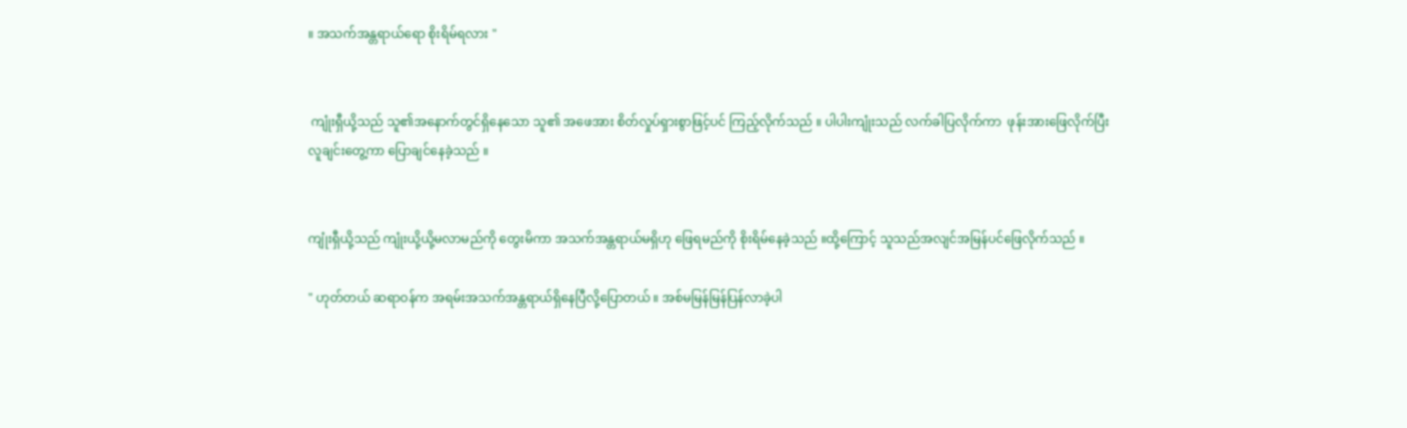။ အသက်အန္တရာယ်ရော စိုးရိမ်ရလား "


 ကျုံးရှီယို့သည် သူ၏အနောက်တွင်ရှိနေသော သူ၏ အဖေအား စိတ်လှုပ်ရှားစွာဖြင့်ပင် ကြည့်လိုက်သည် ။ ပါပါးကျုံးသည် လက်ခါပြလိုက်ကာ  ဖုန်းအားဖြေလိုက်ပြီး လူချင်းတွေ့ကာ ပြောချင်နေခဲ့သည် ။


ကျုံးရှီယို့သည် ကျုံးယို့ယို့မလာမည်ကို တွေးမိကာ အသက်အန္တရာယ်မရှိဟု ဖြေရမည်ကို စိုးရိမ်နေခဲ့သည် ။ထို့ကြောင့် သူသည်အလျင်အမြန်ပင်ဖြေလိုက်သည် ။

" ဟုတ်တယ် ဆရာဝန်က အရမ်းအသက်အန္တရာယ်ရှိနေပြီလို့ပြောတယ် ။ အစ်မမြန်မြန်ပြန်လာခဲ့ပါ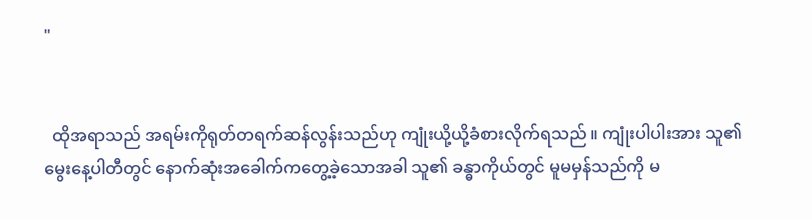"


  ထိုအရာသည် အရမ်းကိုရုတ်တရက်ဆန်လွန်းသည်ဟု ကျုံးယို့ယို့ခံစားလိုက်ရသည် ။ ကျုံးပါပါးအား သူ၏ မွေးနေ့ပါတီတွင် နောက်ဆုံးအခေါက်ကတွေ့ခဲ့သောအခါ သူ၏ ခန္ဓာကိုယ်တွင် မူမမှန်သည်ကို မ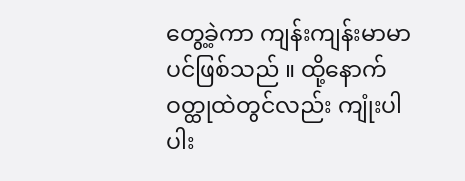တွေ့ခဲ့ကာ ကျန်းကျန်းမာမာပင်ဖြစ်သည် ။ ထို့နောက် ဝတ္ထုထဲတွင်လည်း ကျုံးပါပါး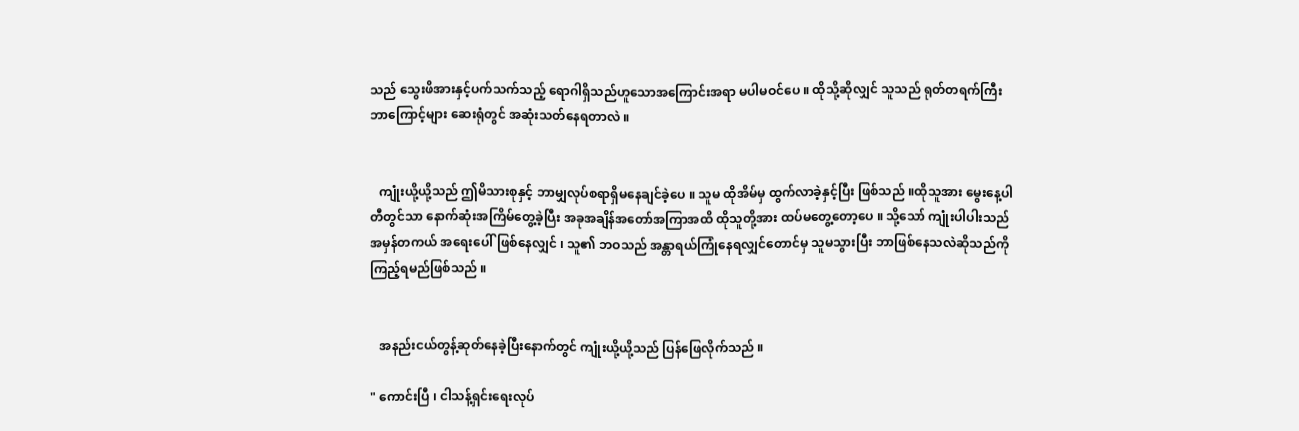သည် သွေးဖိအားနှင့်ပက်သက်သည့် ရောဂါရှိသည်ဟူသောအကြောင်းအရာ မပါမဝင်ပေ ။ ထိုသို့ဆိုလျှင် သူသည် ရုတ်တရက်ကြီး ဘာကြောင့်များ ဆေးရုံတွင် အဆုံးသတ်နေရတာလဲ ။


   ကျုံးယို့ယို့သည် ဤမိသားစုနှင့် ဘာမျှလုပ်စရာရှိမနေချင်ခဲ့ပေ ။ သူမ ထိုအိမ်မှ ထွက်လာခဲ့နှင့်ပြီး ဖြစ်သည် ။ထိုသူအား မွေးနေ့ပါတီတွင်သာ နောက်ဆုံးအကြိမ်တွေ့ခဲ့ပြီး အခုအချိန်အတော်အကြာအထိ ထိုသူတို့အား ထပ်မတွေ့တော့ပေ ။ သို့သော် ကျုံးပါပါးသည် အမှန်တကယ် အရေးပေါ်ဖြစ်နေလျှင် ၊ သူ၏ ဘဝသည် အန္တာရယ်ကြုံနေရလျှင်တောင်မှ သူမသွားပြီး ဘာဖြစ်နေသလဲဆိုသည်ကို ကြည့်ရမည်ဖြစ်သည် ။


   အနည်းငယ်တွန့်ဆုတ်နေခဲ့ပြီးနောက်တွင် ကျုံးယို့ယို့သည် ပြန်ဖြေလိုက်သည် ။

" ကောင်းပြီ ၊ ငါသန့်ရှင်းရေးလုပ်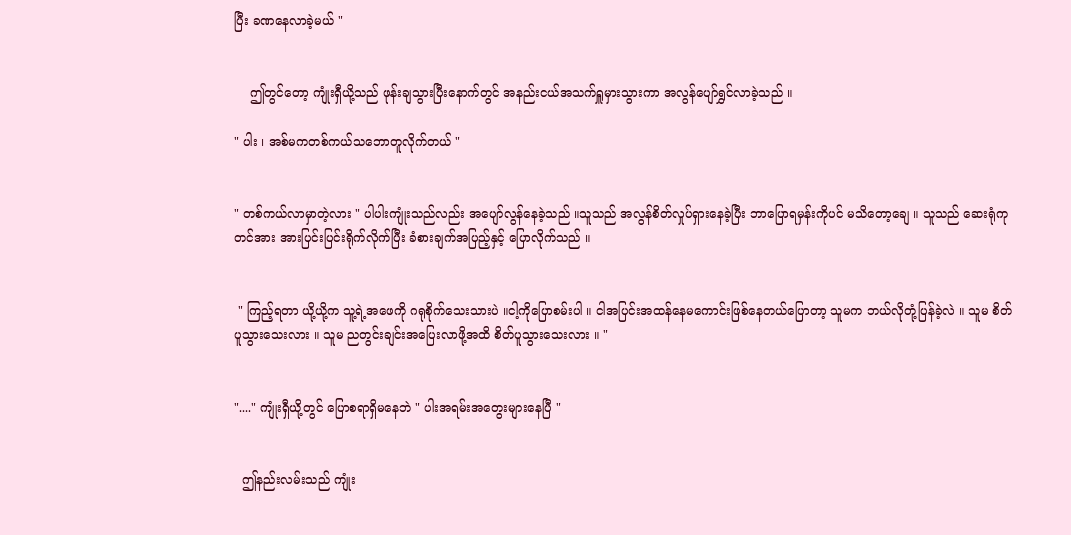ပြီး ခဏနေလာခဲ့မယ် "


    ဤတွင်တော့ ကျုံးရှီယို့သည် ဖုန်းချသွားပြီးနောက်တွင် အနည်းငယ်အသက်ရှူမှားသွားကာ အလွန်ပျော်ရွှင်လာခဲ့သည် ။

" ပါး ၊ အစ်မကတစ်ကယ်သဘောတူလိုက်တယ် "


" တစ်ကယ်လာမှာတဲ့လား " ပါပါးကျုံးသည်လည်း အပျော်လွန်နေခဲ့သည် ။သူသည် အလွန်စိတ်လှုပ်ရှားနေခဲ့ပြီး ဘာပြောရမှန်းကိုပင် မသိတော့ချေ ။ သူသည် ဆေးရုံကုတင်အား အားပြင်းပြင်းရိုက်လိုက်ပြီး ခံစားချက်အပြည့်နှင့် ပြောလိုက်သည် ။


 " ကြည့်ရတာ ယို့ယို့က သူ့ရဲ့အဖေကို ဂရုစိုက်သေးသားပဲ ။ငါ့ကိုပြောစမ်းပါ ။ ငါအပြင်းအထန်နေမကောင်းဖြစ်နေတယ်ပြောတာ့ သူမက ဘယ်လိုတုံ့ပြန်ခဲ့လဲ ။ သူမ စိတ်ပူသွားသေးလား ။ သူမ ညတွင်းချင်းအပြေးလာဖို့အထိ စိတ်ပူသွားသေးလား ။ "


"...." ကျုံးရှီယို့တွင် ပြောစရာရှိမနေဘဲ " ပါးအရမ်းအတွေးများနေပြီ "


  ဤနည်းလမ်းသည် ကျုံး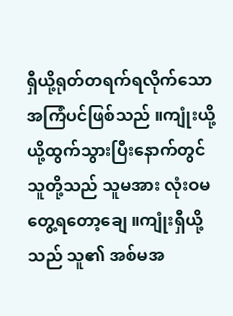ရှီယို့ရုတ်တရက်ရလိုက်သော အကြံပင်ဖြစ်သည် ။ကျုံးယို့ယို့ထွက်သွားပြီးနောက်တွင် သူတို့သည် သူမအား လုံးဝမတွေ့ရတော့ချေ ။ကျုံးရှီယို့သည် သူ၏ အစ်မအ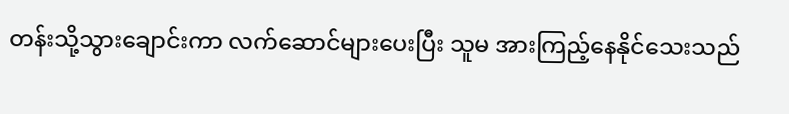တန်းသို့သွားချောင်းကာ လက်ဆောင်များပေးပြီး သူမ အားကြည့်နေနိုင်သေးသည်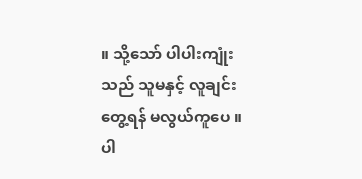။ သို့သော် ပါပါးကျုံးသည် သူမနှင့် လူချင်းတွေ့ရန် မလွယ်ကူပေ ။ ပါ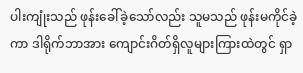ပါးကျုံးသည် ဖုန်းခေါ်ခဲ့သော်လည်း သူမသည် ဖုန်းမကိုင်ခဲ့ကာ ဒါရိုက်ဘာအား ကျောင်းဂိတ်ရှိလူများကြားထဲတွင် ရှာ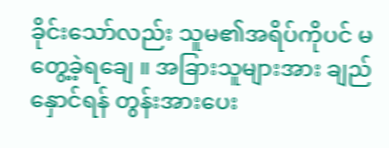ခိုင်းသော်လည်း သူမ၏အရိပ်ကိုပင် မတွေ့ခဲ့ရချေ ။ အခြားသူများအား ချည်နှောင်ရန် တွန်းအားပေး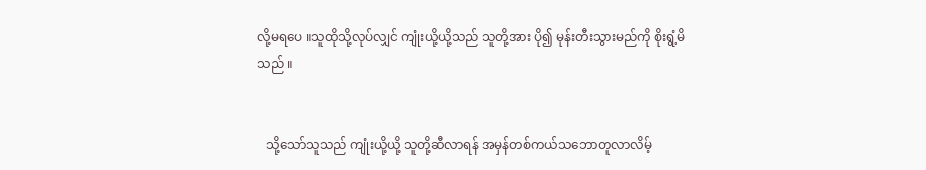လို့မရပေ ။သူထိုသို့လုပ်လျှင် ကျုံးယို့ယို့သည် သူတို့အား ပို၍ မုန်းတီးသွားမည်ကို စိုးရွံ့မိသည် ။


   သို့သော်သူသည် ကျုံးယို့ယို့ သူတို့ဆီလာရန် အမှန်တစ်ကယ်သဘောတူလာလိမ့်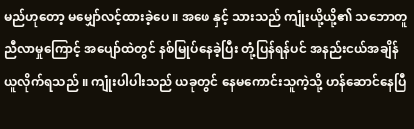မည်ဟုတော့ မမျှော်လင့်ထားခဲ့ပေ ။ အဖေ နှင့် သားသည် ကျုံးယို့ယို့၏ သဘောတူညီလာမှုကြောင့် အပျော်ထဲတွင် နစ်မြုပ်နေခဲ့ပြီး တုံ့ပြန်ရန်ပင် အနည်းငယ်အချိန်ယူလိုက်ရသည် ။ ကျုံးပါပါးသည် ယခုတွင် နေမကောင်းသူကဲ့သို့ ဟန်ဆောင်နေပြီ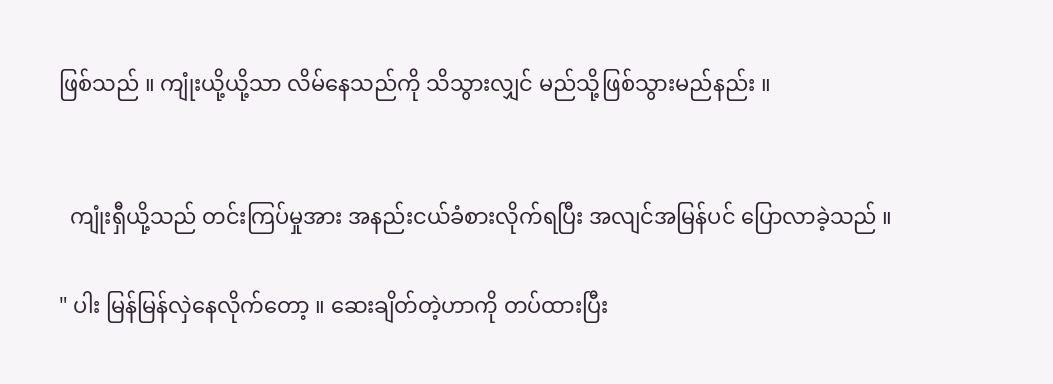ဖြစ်သည် ။ ကျုံးယို့ယို့သာ လိမ်နေသည်ကို သိသွားလျှင် မည်သို့ဖြစ်သွားမည်နည်း ။


  ကျုံးရှီယို့သည် တင်းကြပ်မှုအား အနည်းငယ်ခံစားလိုက်ရပြီး အလျင်အမြန်ပင် ပြောလာခဲ့သည် ။

" ပါး မြန်မြန်လှဲနေလိုက်တော့ ။ ဆေးချိတ်တဲ့ဟာကို တပ်ထားပြီး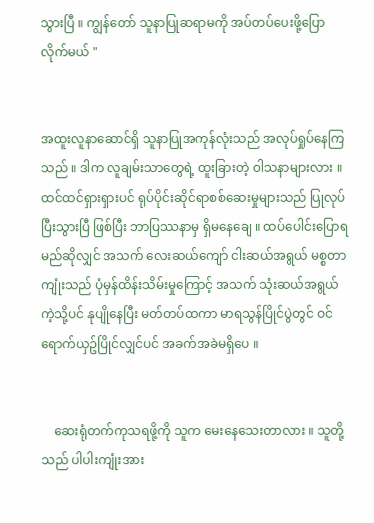သွားပြီ ။ ကျွန်တော် သူနာပြုဆရာမကို အပ်တပ်ပေးဖို့ပြောလိုက်မယ် "


အထူးလူနာဆောင်ရှိ သူနာပြုအကုန်လုံးသည် အလုပ်ရှုပ်နေကြသည် ။ ဒါက လူချမ်းသာတွေရဲ့ ထူးခြားတဲ့ ဝါသနာများလား ။ ထင်ထင်ရှားရှားပင် ရုပ်ပိုင်းဆိုင်ရာစစ်ဆေးမှုများသည် ပြုလုပ်ပြီးသွားပြီ ဖြစ်ပြီး ဘာပြဿနာမှ ရှိမနေချေ ။ ထပ်ပေါင်းပြောရမည်ဆိုလျှင် အသက် လေးဆယ်ကျော် ငါးဆယ်အရွယ် မစ္စတာကျုံးသည် ပုံမှန်ထိန်းသိမ်းမှုကြောင့် အသက် သုံးဆယ်အရွယ်ကဲ့သို့ပင် နုပျိုနေပြီး မတ်တပ်ထကာ မာရသွန်ပြိုင်ပွဲတွင် ဝင်ရောက်ယှဥ်ပြိုင်လျှင်ပင် အခက်အခဲမရှိပေ ။


    ဆေးရုံတက်ကုသရဖို့ကို သူက မေးနေသေးတာလား ။ သူတို့သည် ပါပါးကျုံးအား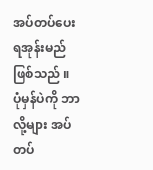အပ်တပ်ပေးရအုန်းမည်ဖြစ်သည် ။ ပုံမှန်ပဲကို ဘာလို့များ အပ်တပ်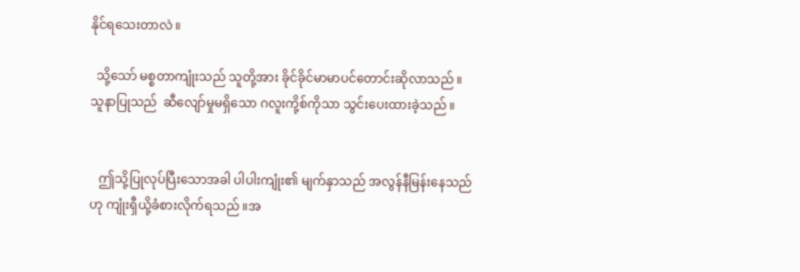နိုင်ရသေးတာလဲ ။

  သို့သော် မစ္စတာကျုံးသည် သူတို့အား ခိုင်ခိုင်မာမာပင်တောင်းဆိုလာသည် ။ သူနာပြုသည်  ဆီလျော်မှုမရှိသော ဂလူးကို့စ်ကိုသာ သွင်းပေးထားခဲ့သည် ။


   ဤသို့ပြုလုပ်ပြီးသောအခါ ပါပါးကျုံး၏ မျက်နှာသည် အလွန်နီမြန်းနေသည်ဟု ကျုံးရှီယို့ခံစားလိုက်ရသည် ။အ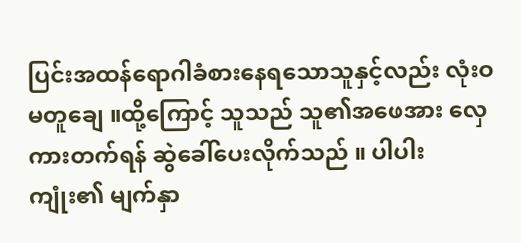ပြင်းအထန်ရောဂါခံစားနေရသောသူနှင့်လည်း လုံးဝမတူချေ ။ထို့ကြောင့် သူသည် သူ၏အဖေအား လှေကားတက်ရန် ဆွဲခေါ်ပေးလိုက်သည် ။ ပါပါးကျုံး၏ မျက်နှာ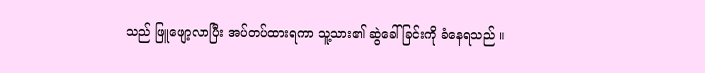သည် ဖြူဖျော့လာပြီး အပ်တပ်ထားရကာ သူ့သား၏ ဆွဲခေါ်ခြင်းကို ခံနေရသည် ။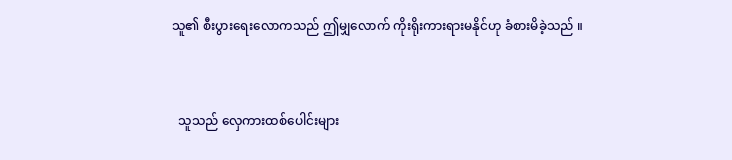သူ၏ စီးပွားရေးလောကသည် ဤမျှလောက် ကိုးရိုးကားရားမနိုင်ဟု ခံစားမိခဲ့သည် ။


  သူသည် လှေကားထစ်ပေါင်းများ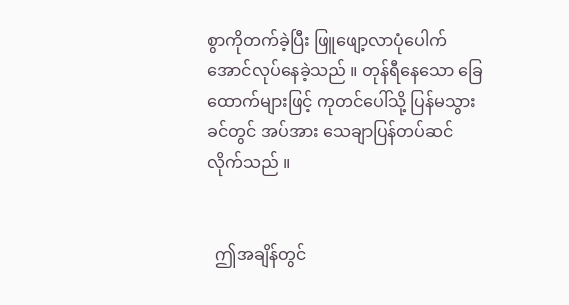စွာကိုတက်ခဲ့ပြီး ဖြူဖျော့လာပုံပေါက်အောင်လုပ်နေခဲ့သည် ။ တုန်ရီနေသော ခြေထောက်များဖြင့် ကုတင်ပေါ်သို့ ပြန်မသွားခင်တွင် အပ်အား သေချာပြန်တပ်ဆင်လိုက်သည် ။


  ဤအချိန်တွင်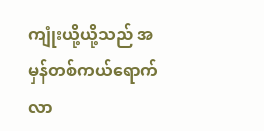ကျုံးယို့ယို့သည် အမှန်တစ်ကယ်ရောက်လာ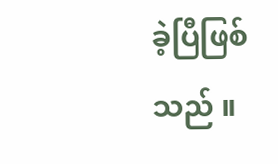ခဲ့ပြီဖြစ်သည် ။